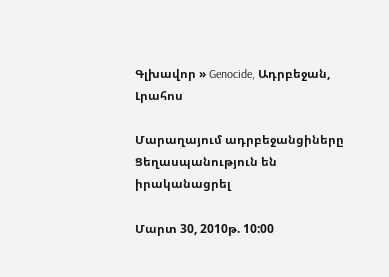Գլխավոր » Genocide, Ադրբեջան, Լրահոս

Մարաղայում ադրբեջանցիները Ցեղասպանություն են իրականացրել

Մարտ 30, 2010թ. 10:00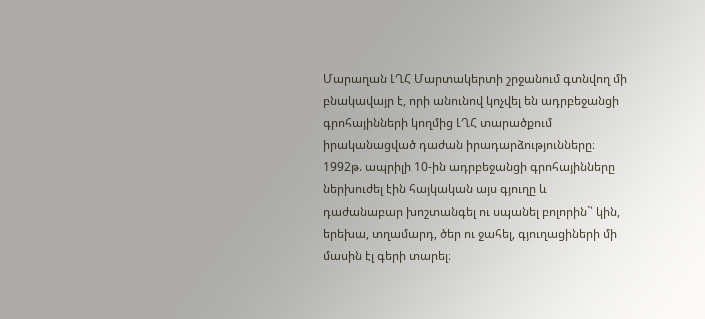Մարաղան ԼՂՀ Մարտակերտի շրջանում գտնվող մի բնակավայր է, որի անունով կոչվել են ադրբեջանցի գրոհայինների կողմից ԼՂՀ տարածքում իրականացված դաժան իրադարձությունները։ 1992թ. ապրիլի 10-ին ադրբեջանցի գրոհայինները ներխուժել էին հայկական այս գյուղը և դաժանաբար խոշտանգել ու սպանել բոլորին`՝ կին, երեխա, տղամարդ, ծեր ու ջահել, գյուղացիների մի մասին էլ գերի տարել։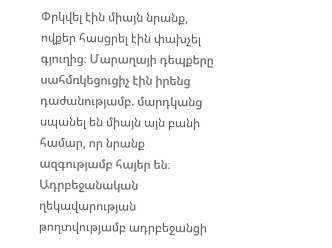Փրկվել էին միայն նրանք, ովքեր հասցրել էին փախչել գյուղից։ Մարաղայի դեպքերը սահմռկեցուցիչ էին իրենց դաժանությամբ. մարդկանց սպանել են միայն այն բանի համար, որ նրանք ազգությամբ հայեր են։
Ադրբեջանական ղեկավարության թողտվությամբ ադրբեջանցի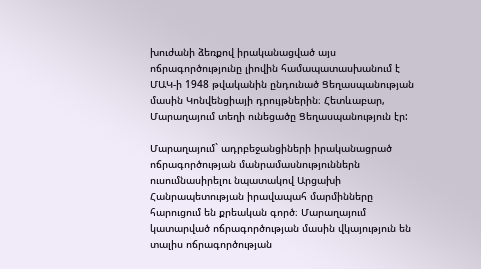խուժանի ձեռքով իրականացված այս ոճրագործությունը լիովին համապատասխանում է ՄԱԿ-ի 1948 թվականին ընդունած Ցեղասպանության մասին Կոնվենցիայի դրույթներին։ Հետևաբար, Մարաղայում տեղի ունեցածը Ցեղասպանություն էր:

Մարաղայում` ադրբեջանցիների իրականացրած ոճրագործության մանրամասնություններն ուսումնասիրելու նպատակով Արցախի Հանրապետության իրավապահ մարմինները հարուցում են քրեական գործ։ Մարաղայում կատարված ոճրագործության մասին վկայություն են տալիս ոճրագործության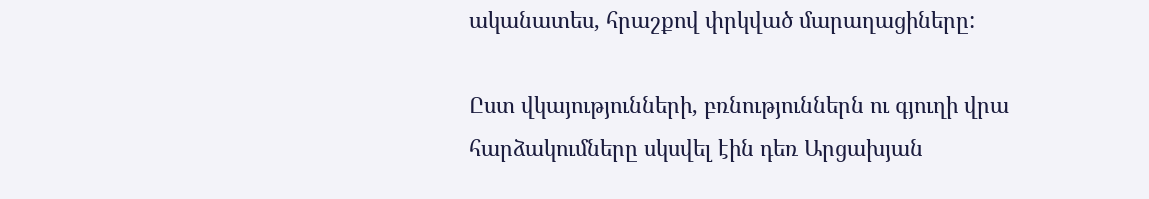ականատես, հրաշքով փրկված մարաղացիները:

Ըստ վկայությունների, բռնություններն ու գյուղի վրա հարձակումները սկսվել էին դեռ Արցախյան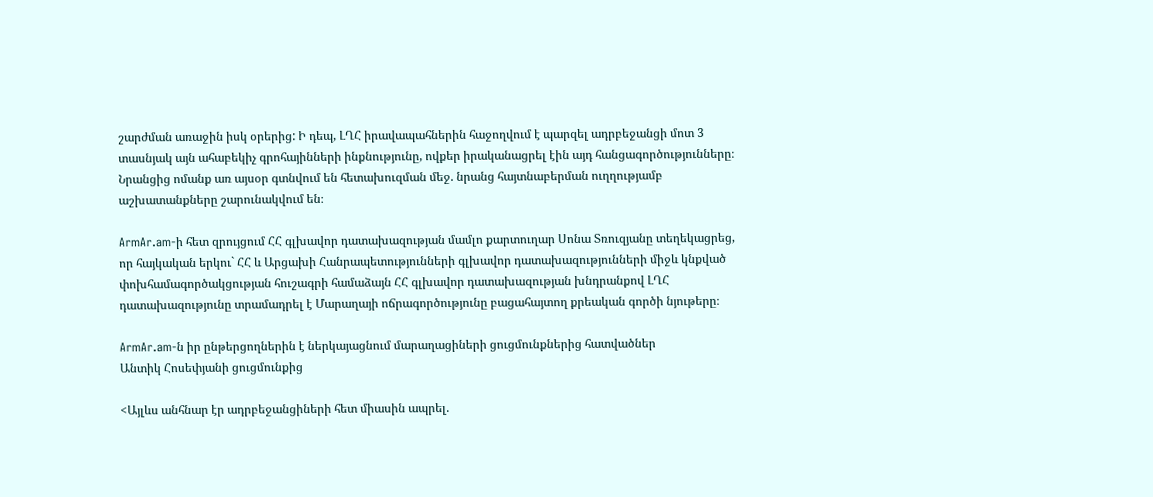շարժման առաջին իսկ օրերից: Ի դեպ, ԼՂՀ իրավապահներին հաջողվում է պարզել ադրբեջանցի մոտ 3 տասնյակ այն ահաբեկիչ գրոհայինների ինքնությունը, ովքեր իրականացրել էին այդ հանցագործությունները։ Նրանցից ոմանք առ այսօր գտնվում են հետախուզման մեջ. նրանց հայտնաբերման ուղղությամբ աշխատանքները շարունակվում են։

ArmAr.am-ի հետ զրույցում ՀՀ գլխավոր դատախազության մամլո քարտուղար Սոնա Տռուզյանը տեղեկացրեց, որ հայկական երկու` ՀՀ և Արցախի Հանրապետությունների գլխավոր դատախազությունների միջև կնքված փոխհամագործակցության հուշագրի համաձայն ՀՀ գլխավոր դատախազության խնդրանքով ԼՂՀ դատախազությունը տրամադրել է Մարաղայի ոճրագործությունը բացահայտող քրեական գործի նյութերը։

ArmAr.am-ն իր ընթերցողներին է ներկայացնում մարաղացիների ցուցմունքներից հատվածներ
Անտիկ Հոսեփյանի ցուցմունքից

<Այլևս անհնար էր ադրբեջանցիների հետ միասին ապրել.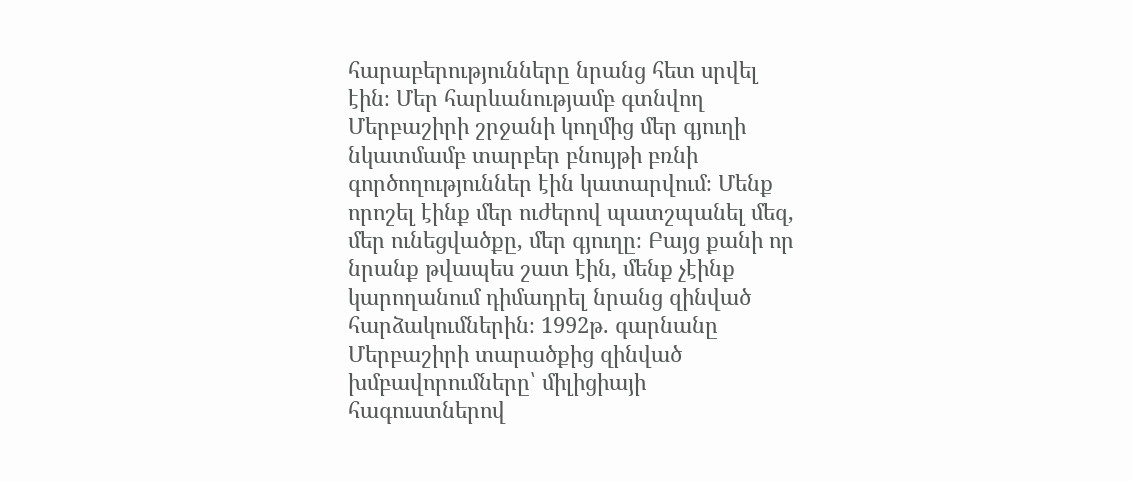հարաբերությունները նրանց հետ սրվել էին։ Մեր հարևանությամբ գտնվող Մերբաշիրի շրջանի կողմից մեր գյուղի նկատմամբ տարբեր բնույթի բռնի գործողություններ էին կատարվում։ Մենք որոշել էինք մեր ուժերով պատշպանել մեզ, մեր ունեցվածքը, մեր գյուղը։ Բայց քանի որ նրանք թվապես շատ էին, մենք չէինք կարողանում դիմադրել նրանց զինված հարձակումներին։ 1992թ. գարնանը Մերբաշիրի տարածքից զինված խմբավորումները՝ միլիցիայի հագուստներով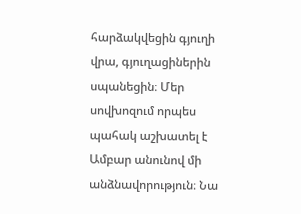հարձակվեցին գյուղի վրա, գյուղացիներին սպանեցին։ Մեր սովխոզում որպես պահակ աշխատել է Ամբար անունով մի անձնավորություն։ Նա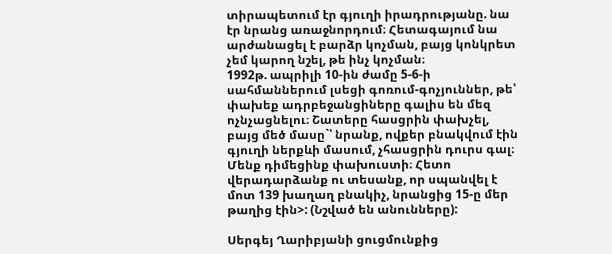տիրապետում էր գյուղի իրադրությանը. նա էր նրանց առաջնորդում։ Հետագայում նա արժանացել է բարձր կոչման, բայց կոնկրետ չեմ կարող նշել, թե ինչ կոչման։
1992թ. ապրիլի 10-ին ժամը 5-6-ի սահմաններում լսեցի գոռում-գոչյուններ, թե՝ փախեք ադրբեջանցիները գալիս են մեզ ոչնչացնելու։ Շատերը հասցրին փախչել, բայց մեծ մասը`՝ նրանք, ովքեր բնակվում էին գյուղի ներքևի մասում, չհասցրին դուրս գալ։ Մենք դիմեցինք փախուստի։ Հետո վերադարձանք ու տեսանք, որ սպանվել է մոտ 139 խաղաղ բնակիչ, նրանցից 15-ը մեր թաղից էին>: (Նշված են անունները):

Սերգեյ Ղարիբյանի ցուցմունքից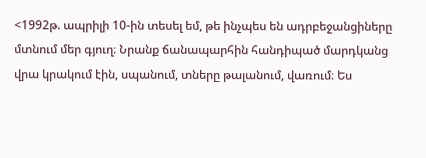<1992թ. ապրիլի 10-ին տեսել եմ, թե ինչպես են ադրբեջանցիները մտնում մեր գյուղ։ Նրանք ճանապարհին հանդիպած մարդկանց վրա կրակում էին, սպանում, տները թալանում, վառում։ Ես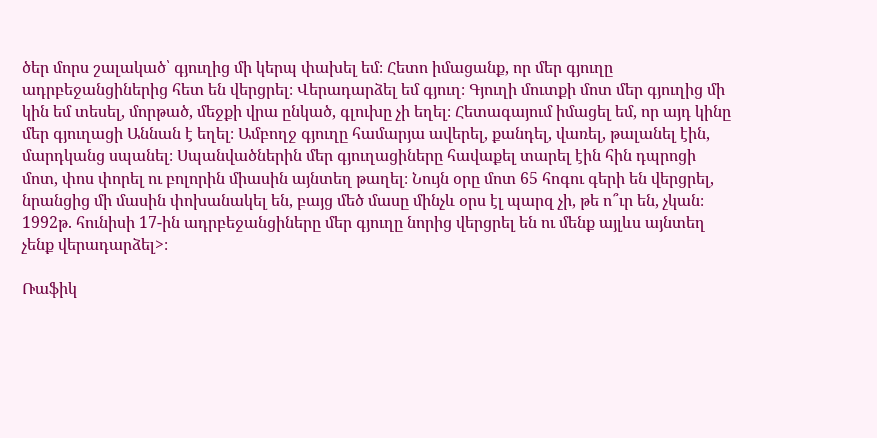ծեր մորս շալակած՝ գյուղից մի կերպ փախել եմ։ Հետո իմացանք, որ մեր գյուղը ադրբեջանցիներից հետ են վերցրել։ Վերադարձել եմ գյուղ։ Գյուղի մուտքի մոտ մեր գյուղից մի կին եմ տեսել, մորթած, մեջքի վրա ընկած, գլուխը չի եղել։ Հետագայում իմացել եմ, որ այդ կինը մեր գյուղացի Աննան է եղել։ Ամբողջ գյուղը համարյա ավերել, քանդել, վառել, թալանել էին, մարդկանց սպանել։ Սպանվածներին մեր գյուղացիները հավաքել տարել էին հին դպրոցի մոտ, փոս փորել ու բոլորին միասին այնտեղ թաղել։ Նույն օրը մոտ 65 հոգու գերի են վերցրել, նրանցից մի մասին փոխանակել են, բայց մեծ մասը մինչև օրս էլ պարզ չի, թե ո՞ւր են, չկան։ 1992թ. հունիսի 17-ին ադրբեջանցիները մեր գյուղը նորից վերցրել են ու մենք այլևս այնտեղ չենք վերադարձել>։

Ռաֆիկ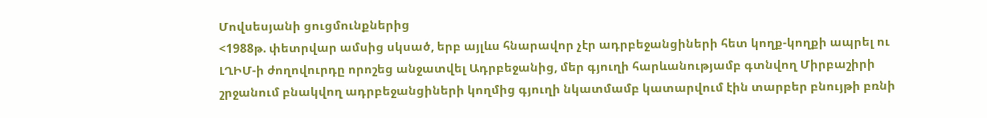Մովսեսյանի ցուցմունքներից
<1988թ. փետրվար ամսից սկսած, երբ այլևս հնարավոր չէր ադրբեջանցիների հետ կողք-կողքի ապրել ու ԼՂԻՄ-ի ժողովուրդը որոշեց անջատվել Ադրբեջանից, մեր գյուղի հարևանությամբ գտնվող Միրբաշիրի շրջանում բնակվող ադրբեջանցիների կողմից գյուղի նկատմամբ կատարվում էին տարբեր բնույթի բռնի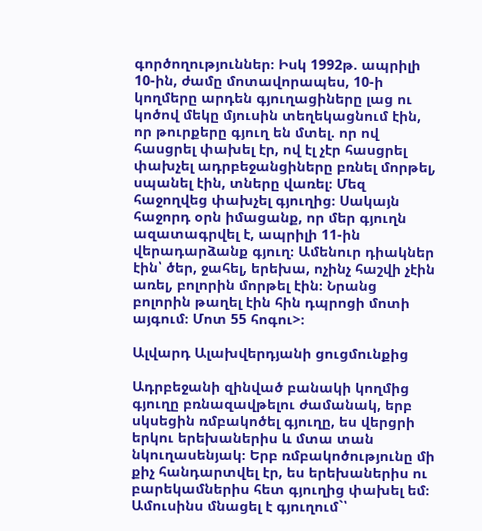գործողություններ։ Իսկ 1992թ. ապրիլի 10-ին, ժամը մոտավորապես, 10-ի կողմերը արդեն գյուղացիները լաց ու կոծով մեկը մյուսին տեղեկացնում էին, որ թուրքերը գյուղ են մտել. որ ով հասցրել փախել էր, ով էլ չէր հասցրել փախչել ադրբեջանցիները բռնել մորթել, սպանել էին, տները վառել։ Մեզ հաջողվեց փախչել գյուղից։ Սակայն հաջորդ օրն իմացանք, որ մեր գյուղն ազատագրվել է, ապրիլի 11-ին վերադարձանք գյուղ։ Ամենուր դիակներ էին՝ ծեր, ջահել, երեխա, ոչինչ հաշվի չէին առել, բոլորին մորթել էին։ Նրանց բոլորին թաղել էին հին դպրոցի մոտի այգում։ Մոտ 55 հոգու>։

Ալվարդ Ալախվերդյանի ցուցմունքից

Ադրբեջանի զինված բանակի կողմից գյուղը բռնազավթելու ժամանակ, երբ սկսեցին ռմբակոծել գյուղը, ես վերցրի երկու երեխաներիս և մտա տան նկուղասենյակ։ Երբ ռմբակոծությունը մի քիչ հանդարտվել էր, ես երեխաներիս ու բարեկամներիս հետ գյուղից փախել եմ։ Ամուսինս մնացել է գյուղում`՝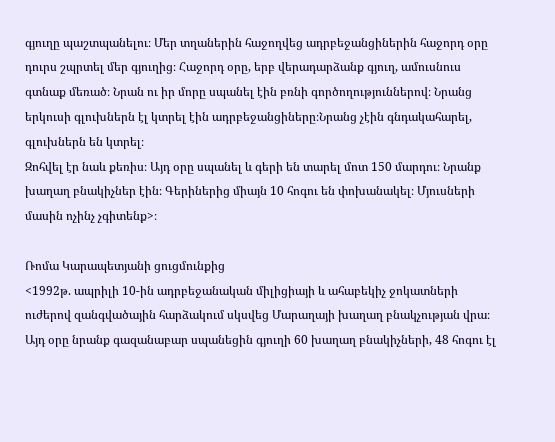գյուղը պաշտպանելու։ Մեր տղաներին հաջողվեց ադրբեջանցիներին հաջորդ օրը դուրս շպրտել մեր գյուղից։ Հաջորդ օրը, երբ վերադարձանք գյուղ, ամուսնուս գտնաք մեռած։ Նրան ու իր մորը սպանել էին բռնի գործողություններով։ Նրանց երկուսի գլուխներն էլ կտրել էին ադրբեջանցիները։Նրանց չէին գնդակահարել, գլուխներն են կտրել։
Զոհվել էր նաև քեռիս։ Այդ օրը սպանել և գերի են տարել մոտ 150 մարդու։ Նրանք խաղաղ բնակիչներ էին։ Գերիներից միայն 10 հոգու են փոխանակել։ Մյուսների մասին ոչինչ չգիտենք>։

Ռոմա Կարապետյանի ցուցմունքից
<1992թ. ապրիլի 10-ին ադրբեջանական միլիցիայի և ահաբեկիչ ջոկատների ուժերով զանգվածային հարձակում սկսվեց Մարաղայի խաղաղ բնակչության վրա։ Այդ օրը նրանք գազանաբար սպանեցին գյուղի 60 խաղաղ բնակիչների, 48 հոգու էլ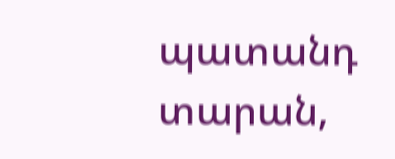պատանդ տարան,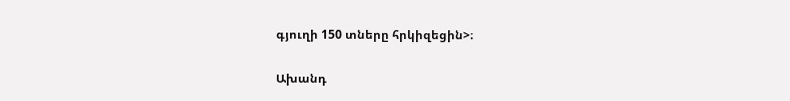գյուղի 150 տները հրկիզեցին>։

Ախանդ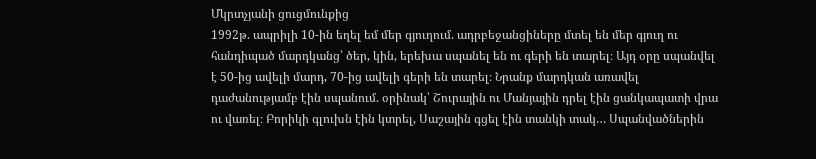Մկրտչյանի ցուցմունքից
1992թ. ապրիլի 10-ին եղել եմ մեր գյուղում. ադրբեջանցիները մտել են մեր գյուղ ու հանդիպած մարդկանց՝ ծեր, կին, երեխա սպանել են ու գերի են տարել։ Այդ օրը սպանվել է 50-ից ավելի մարդ, 70-ից ավելի գերի են տարել։ Նրանք մարդկան առավել դաժանությամբ էին սպանում. օրինակ՝ Շուրային ու Մանյային դրել էին ցանկապատի վրա ու վառել։ Բորիկի գլուխն էին կտրել, Սաշային գցել էին տանկի տակ… Սպանվածներին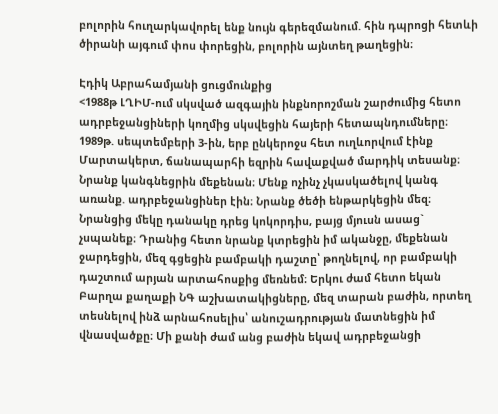բոլորին հուղարկավորել ենք նույն գերեզմանում. հին դպրոցի հետևի ծիրանի այգում փոս փորեցին, բոլորին այնտեղ թաղեցին։

Էդիկ Աբրահամյանի ցուցմունքից
<1988թ ԼՂԻՄ-ում սկսված ազգային ինքնորոշման շարժումից հետո ադրբեջանցիների կողմից սկսվեցին հայերի հետապնդումները։ 1989թ. սեպտեմբերի 3-ին, երբ ընկերոջս հետ ուղևորվում էինք Մարտակերտ, ճանապարհի եզրին հավաքված մարդիկ տեսանք։ Նրանք կանգնեցրին մեքենան։ Մենք ոչինչ չկասկածելով կանգ առանք. ադրբեջանցիներ էին։ Նրանք ծեծի ենթարկեցին մեզ։ Նրանցից մեկը դանակը դրեց կոկորդիս, բայց մյուսն ասաց` չսպանեք։ Դրանից հետո նրանք կտրեցին իմ ականջը, մեքենան ջարդեցին, մեզ գցեցին բամբակի դաշտը՝ թողնելով, որ բամբակի դաշտում արյան արտահոսքից մեռնեմ։ Երկու ժամ հետո եկան Բարղա քաղաքի ՆԳ աշխատակիցները, մեզ տարան բաժին, որտեղ տեսնելով ինձ արնահոսելիս՝ անուշադրության մատնեցին իմ վնասվածքը։ Մի քանի ժամ անց բաժին եկավ ադրբեջանցի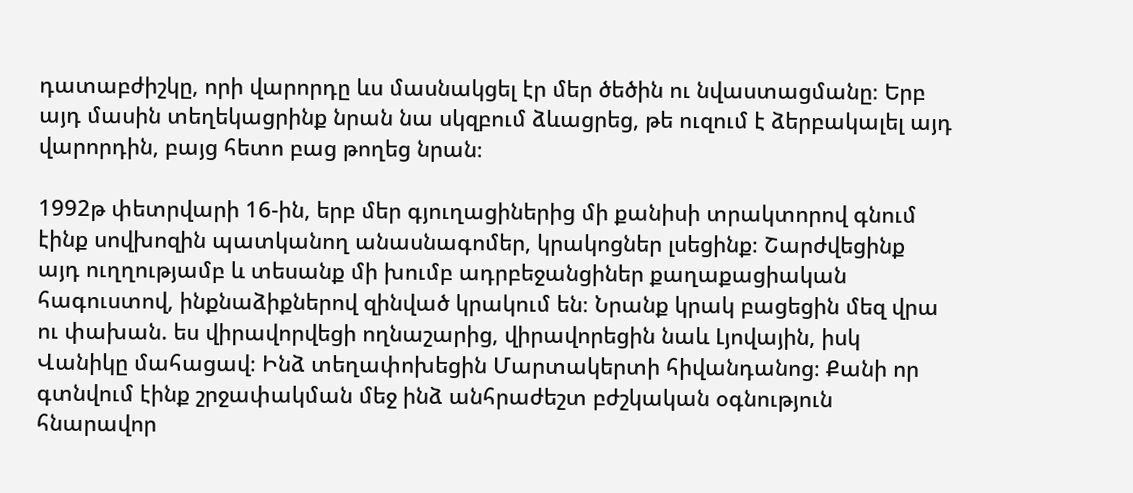դատաբժիշկը, որի վարորդը ևս մասնակցել էր մեր ծեծին ու նվաստացմանը։ Երբ այդ մասին տեղեկացրինք նրան նա սկզբում ձևացրեց, թե ուզում է ձերբակալել այդ վարորդին, բայց հետո բաց թողեց նրան։

1992թ փետրվարի 16-ին, երբ մեր գյուղացիներից մի քանիսի տրակտորով գնում էինք սովխոզին պատկանող անասնագոմեր, կրակոցներ լսեցինք։ Շարժվեցինք այդ ուղղությամբ և տեսանք մի խումբ ադրբեջանցիներ քաղաքացիական հագուստով, ինքնաձիքներով զինված կրակում են։ Նրանք կրակ բացեցին մեզ վրա ու փախան. ես վիրավորվեցի ողնաշարից, վիրավորեցին նաև Լյովային, իսկ Վանիկը մահացավ։ Ինձ տեղափոխեցին Մարտակերտի հիվանդանոց։ Քանի որ գտնվում էինք շրջափակման մեջ ինձ անհրաժեշտ բժշկական օգնություն հնարավոր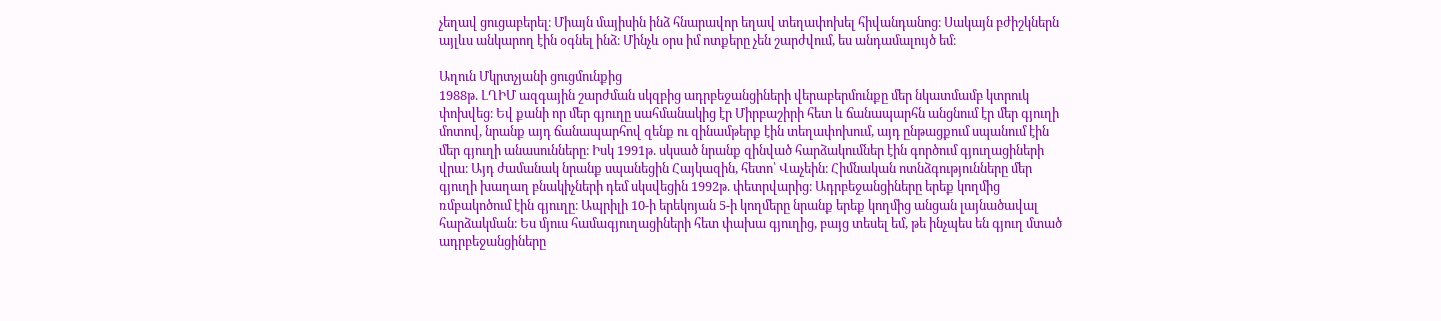չեղավ ցուցաբերել։ Միայն մայիսին ինձ հնարավոր եղավ տեղափոխել հիվանդանոց։ Սակայն բժիշկներն այլևս անկարող էին օգնել ինձ։ Մինչև օրս իմ ոտքերը չեն շարժվում, ես անդամալույծ եմ։

Աղուն Մկրտչյանի ցուցմունքից
1988թ. ԼՂԻՄ ազգային շարժման սկզբից ադրբեջանցիների վերաբերմունքը մեր նկատմամբ կտրուկ փոխվեց։ Եվ քանի որ մեր գյուղը սահմանակից էր Միրբաշիրի հետ և ճանապարհն անցնում էր մեր գյուղի մոտով, նրանք այդ ճանապարհով զենք ու զինամթերք էին տեղափոխում, այդ ընթացքում սպանում էին մեր գյուղի անասունները։ Իսկ 1991թ. սկսած նրանք զինված հարձակումներ էին գործում գյուղացիների վրա։ Այդ ժամանակ նրանք սպանեցին Հայկազին, հետո՝ Վաչեին։ Հիմնական ոտնձգությունները մեր գյուղի խաղաղ բնակիչների դեմ սկսվեցին 1992թ. փետրվարից։ Ադրբեջանցիները երեք կողմից ռմբակոծում էին գյուղը։ Ապրիլի 10-ի երեկոյան 5-ի կողմերը նրանք երեք կողմից անցան լայնածավալ հարձակման։ Ես մյուս համագյուղացիների հետ փախա գյուղից, բայց տեսել եմ, թե ինչպես են գյուղ մտած ադրբեջանցիները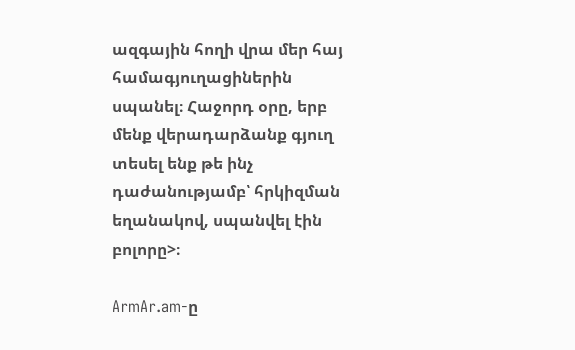ազգային հողի վրա մեր հայ համագյուղացիներին սպանել։ Հաջորդ օրը, երբ մենք վերադարձանք գյուղ տեսել ենք թե ինչ դաժանությամբ՝ հրկիզման եղանակով, սպանվել էին բոլորը>։

ArmAr.am-ը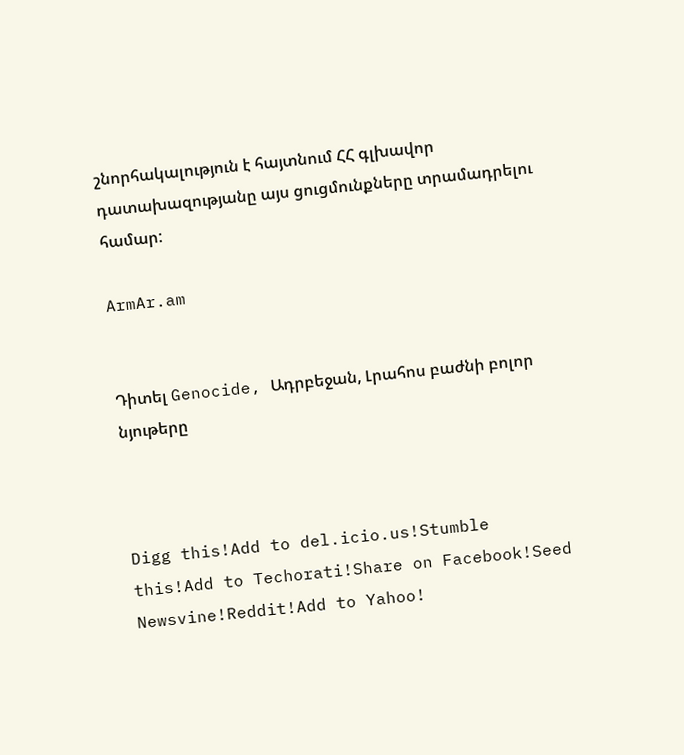շնորհակալություն է հայտնում ՀՀ գլխավոր դատախազությանը այս ցուցմունքները տրամադրելու համար:

ArmAr.am


Դիտել Genocide, Ադրբեջան, Լրահոս բաժնի բոլոր նյութերը



Digg this!Add to del.icio.us!Stumble this!Add to Techorati!Share on Facebook!Seed Newsvine!Reddit!Add to Yahoo!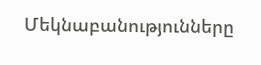Մեկնաբանությունները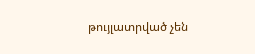թույլատրված չեն